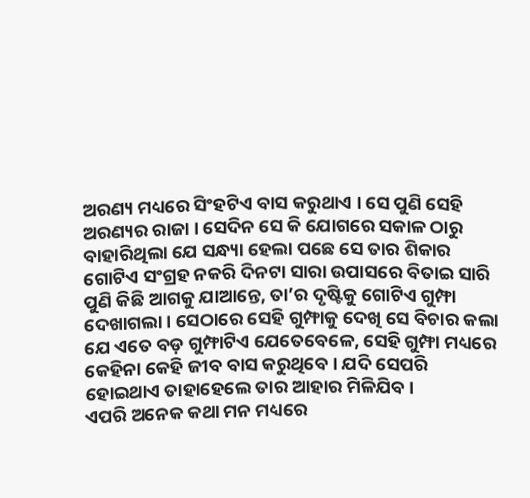ଅରଣ୍ୟ ମଧ୍ୟରେ ସିଂହଟିଏ ବାସ କରୁଥାଏ । ସେ ପୁଣି ସେହି ଅରଣ୍ୟର ରାଜା । ସେଦିନ ସେ କି ଯୋଗରେ ସକାଳ ଠାରୁ ବାହାରିଥିଲା ଯେ ସନ୍ଧ୍ୟା ହେଲା ପଛେ ସେ ତାର ଶିକାର ଗୋଟିଏ ସଂଗ୍ରହ ନକରି ଦିନଟା ସାରା ଉପାସରେ ବିତାଇ ସାରି ପୁଣି କିଛି ଆଗକୁ ଯାଆନ୍ତେ, ତା’ର ଦୃଷ୍ଟିକୁ ଗୋଟିଏ ଗୁମ୍ଫା ଦେଖାଗଲା । ସେଠାରେ ସେହି ଗୁମ୍ଫାକୁ ଦେଖି ସେ ବିଚାର କଲା ଯେ ଏତେ ବଡ଼ ଗୁମ୍ଫାଟିଏ ଯେତେବେଳେ, ସେହି ଗୁମ୍ଫା ମଧ୍ୟରେ କେହିନା କେହି ଜୀବ ବାସ କରୁଥିବେ । ଯଦି ସେପରି ହୋଇଥାଏ ତାହାହେଲେ ତାର ଆହାର ମିଳିଯିବ।
ଏପରି ଅନେକ କଥା ମନ ମଧ୍ୟରେ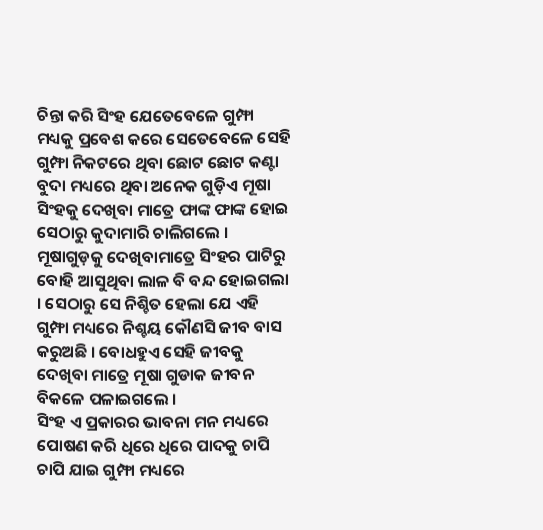ଚିନ୍ତା କରି ସିଂହ ଯେତେବେଳେ ଗୁମ୍ଫା ମଧ୍ୟକୁ ପ୍ରବେଶ କରେ ସେତେବେଳେ ସେହି ଗୁମ୍ଫା ନିକଟରେ ଥିବା ଛୋଟ ଛୋଟ କଣ୍ଟା ବୁଦା ମଧ୍ୟରେ ଥିବା ଅନେକ ଗୁଡ଼ିଏ ମୂଷା ସିଂହକୁ ଦେଖିବା ମାତ୍ରେ ଫାଙ୍କ ଫାଙ୍କ ହୋଇ ସେଠାରୁ କୁଦାମାରି ଚାଲିଗଲେ ।
ମୂଷାଗୁଡ଼କୁ ଦେଖିବାମାତ୍ରେ ସିଂହର ପାଟିରୁ ବୋହି ଆସୁଥିବା ଲାଳ ବି ବନ୍ଦ ହୋଇଗଲା । ସେଠାରୁ ସେ ନିଶ୍ଚିତ ହେଲା ଯେ ଏହି ଗୁମ୍ଫା ମଧ୍ୟରେ ନିଶ୍ଚୟ କୌଣସି ଜୀବ ବାସ କରୁଅଛି । ବୋଧହୁଏ ସେହି ଜୀବକୁ ଦେଖିବା ମାତ୍ରେ ମୂଷା ଗୁଡାକ ଜୀବନ ବିକଳେ ପଳାଇଗଲେ ।
ସିଂହ ଏ ପ୍ରକାରର ଭାବନା ମନ ମଧ୍ୟରେ ପୋଷଣ କରି ଧିରେ ଧିରେ ପାଦକୁ ଚାପି ଚାପି ଯାଇ ଗୁମ୍ଫା ମଧ୍ୟରେ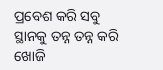ପ୍ରବେଶ କରି ସବୁ ସ୍ଥାନକୁ ତନ୍ନ ତନ୍ନ କରି ଖୋଜି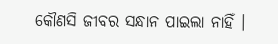କୌଣସି ଜୀବର ସନ୍ଧାନ ପାଇଲା ନାହିଁ ।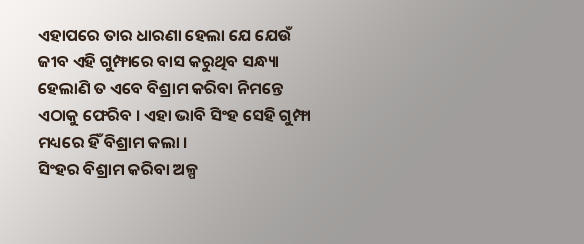ଏହାପରେ ତାର ଧାରଣା ହେଲା ଯେ ଯେଉଁ ଜୀବ ଏହି ଗୁମ୍ଫାରେ ବାସ କରୁଥିବ ସନ୍ଧ୍ୟା ହେଲାଣି ତ ଏବେ ବିଶ୍ରାମ କରିବା ନିମନ୍ତେ ଏଠାକୁ ଫେରିବ । ଏହା ଭାବି ସିଂହ ସେହି ଗୁମ୍ଫା ମଧ୍ୟରେ ହିଁ ବିଶ୍ରାମ କଲା ।
ସିଂହର ବିଶ୍ରାମ କରିବା ଅଳ୍ପ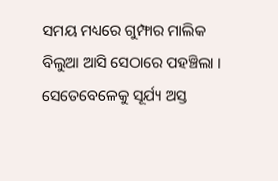ସମୟ ମଧ୍ୟରେ ଗୁମ୍ଫାର ମାଲିକ ବିଲୁଆ ଆସି ସେଠାରେ ପହଞ୍ଚିଲା । ସେତେବେଳେକୁ ସୂର୍ଯ୍ୟ ଅସ୍ତ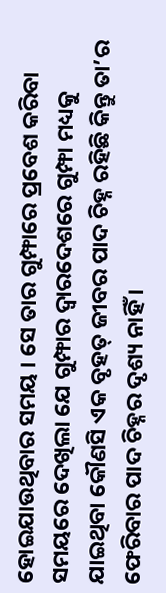ହୋଇଯାଉଥିବାର ସମୟ । ସେ ତାର ଗୁମ୍ଫାରେ ପ୍ରବେଶ କରିବା ସମୟରେ ଦେଖିଲା ଯେ ଗୁମ୍ଫାର ଦ୍ୱାରଦେଶରେ ଗୁମ୍ଫା ମଧ୍ୟକୁ ଯାଇଥିବା କୌଣସି ଏକ ବୃହତ୍ ଜୀବର ପାଦ ଚିହ୍ନ ରହିଛି କିନ୍ତୁ ତା’ର ଫେରିବାର ପାଦ ଚିହ୍ନର ଦୃଶ୍ୟ ନାହିଁ ।